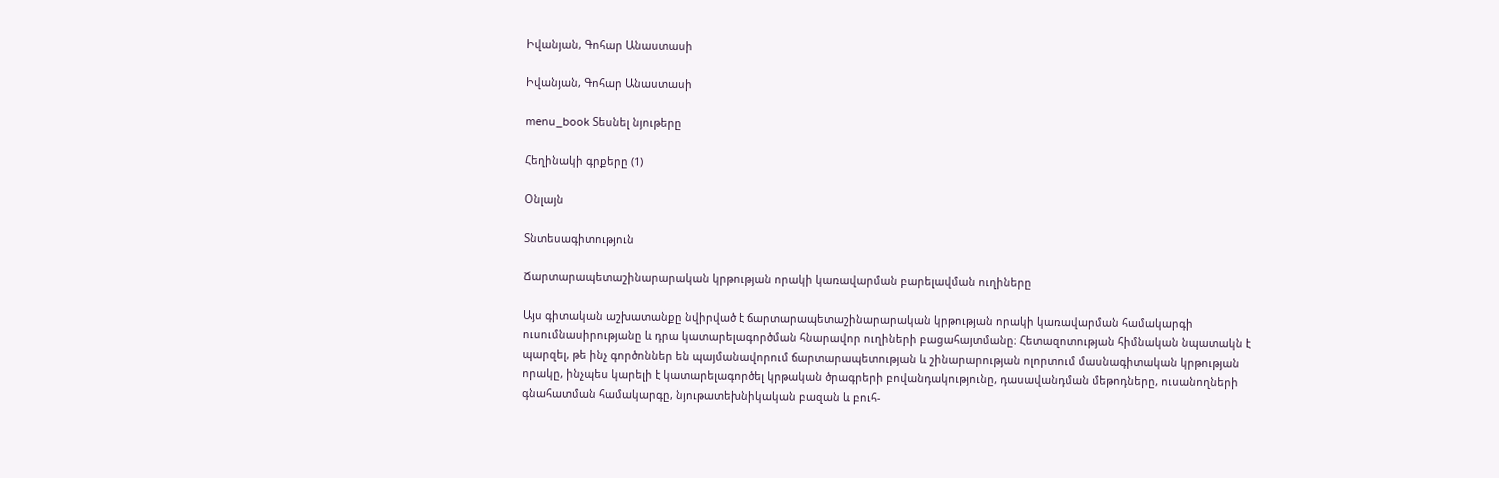Իվանյան, Գոհար Անաստասի

Իվանյան, Գոհար Անաստասի

menu_book Տեսնել նյութերը

Հեղինակի գրքերը (1)

Օնլայն

Տնտեսագիտություն

Ճարտարապետաշինարարական կրթության որակի կառավարման բարելավման ուղիները

Այս գիտական աշխատանքը նվիրված է ճարտարապետաշինարարական կրթության որակի կառավարման համակարգի ուսումնասիրությանը և դրա կատարելագործման հնարավոր ուղիների բացահայտմանը։ Հետազոտության հիմնական նպատակն է պարզել, թե ինչ գործոններ են պայմանավորում ճարտարապետության և շինարարության ոլորտում մասնագիտական կրթության որակը, ինչպես կարելի է կատարելագործել կրթական ծրագրերի բովանդակությունը, դասավանդման մեթոդները, ուսանողների գնահատման համակարգը, նյութատեխնիկական բազան և բուհ-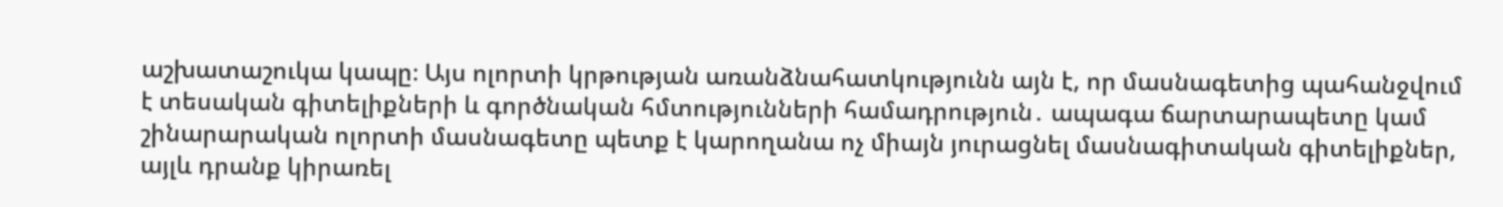աշխատաշուկա կապը։ Այս ոլորտի կրթության առանձնահատկությունն այն է, որ մասնագետից պահանջվում է տեսական գիտելիքների և գործնական հմտությունների համադրություն․ ապագա ճարտարապետը կամ շինարարական ոլորտի մասնագետը պետք է կարողանա ոչ միայն յուրացնել մասնագիտական գիտելիքներ, այլև դրանք կիրառել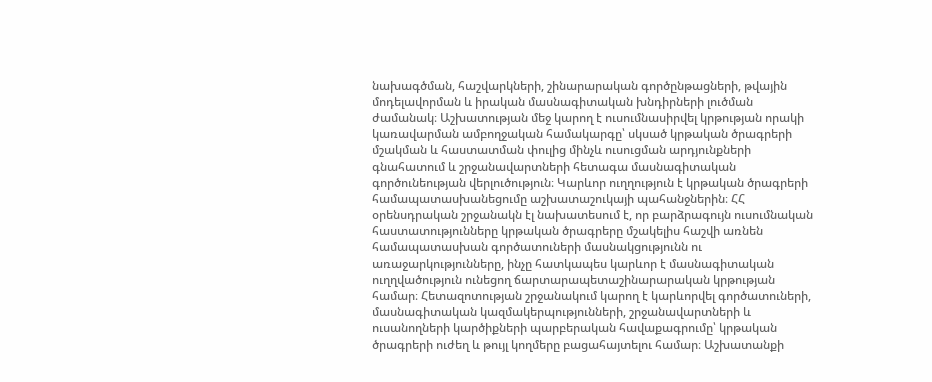նախագծման, հաշվարկների, շինարարական գործընթացների, թվային մոդելավորման և իրական մասնագիտական խնդիրների լուծման ժամանակ։ Աշխատության մեջ կարող է ուսումնասիրվել կրթության որակի կառավարման ամբողջական համակարգը՝ սկսած կրթական ծրագրերի մշակման և հաստատման փուլից մինչև ուսուցման արդյունքների գնահատում և շրջանավարտների հետագա մասնագիտական գործունեության վերլուծություն։ Կարևոր ուղղություն է կրթական ծրագրերի համապատասխանեցումը աշխատաշուկայի պահանջներին։ ՀՀ օրենսդրական շրջանակն էլ նախատեսում է, որ բարձրագույն ուսումնական հաստատությունները կրթական ծրագրերը մշակելիս հաշվի առնեն համապատասխան գործատուների մասնակցությունն ու առաջարկությունները, ինչը հատկապես կարևոր է մասնագիտական ուղղվածություն ունեցող ճարտարապետաշինարարական կրթության համար։ Հետազոտության շրջանակում կարող է կարևորվել գործատուների, մասնագիտական կազմակերպությունների, շրջանավարտների և ուսանողների կարծիքների պարբերական հավաքագրումը՝ կրթական ծրագրերի ուժեղ և թույլ կողմերը բացահայտելու համար։ Աշխատանքի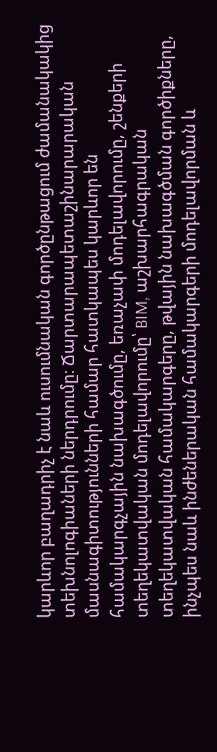կարևոր բաղադրիչ է նաև ուսումնական գործընթացում ժամանակակից տեխնոլոգիաների ներդրումը։ Ճարտարապետաշինարարական մասնագիտությունների համար հատկապես կարևոր են համակարգչային նախագծումը, եռաչափ մոդելավորումը, շենքերի տեղեկատվական մոդելավորումը՝ BIM, աշխարհագրական տեղեկատվական համակարգերը, թվային նախագծման գործիքները, ինչպես նաև ինժեներական համակարգերի մոդելավորման և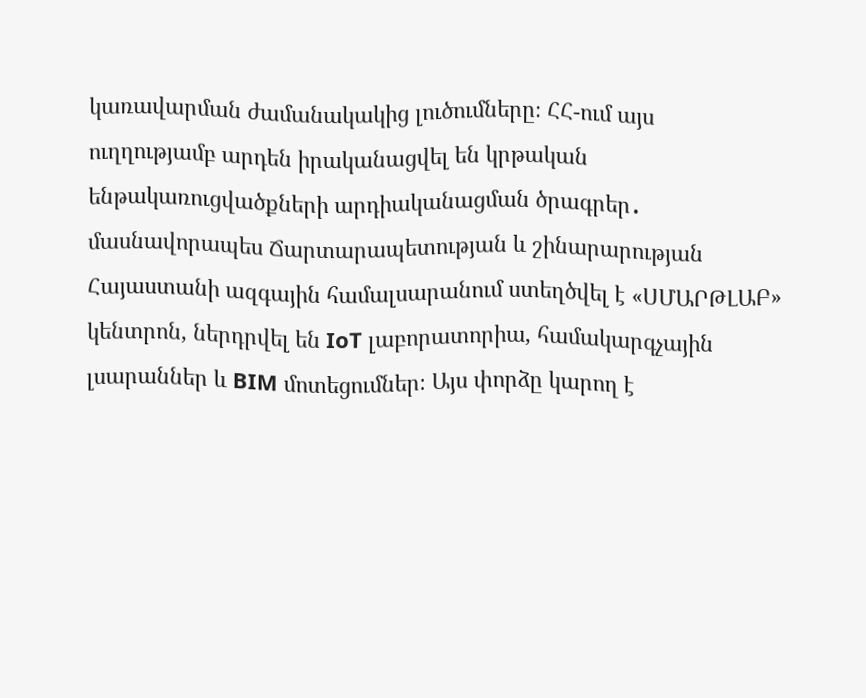կառավարման ժամանակակից լուծումները։ ՀՀ-ում այս ուղղությամբ արդեն իրականացվել են կրթական ենթակառուցվածքների արդիականացման ծրագրեր․ մասնավորապես Ճարտարապետության և շինարարության Հայաստանի ազգային համալսարանում ստեղծվել է «ՍՄԱՐԹԼԱԲ» կենտրոն, ներդրվել են IoT լաբորատորիա, համակարգչային լսարաններ և BIM մոտեցումներ։ Այս փորձը կարող է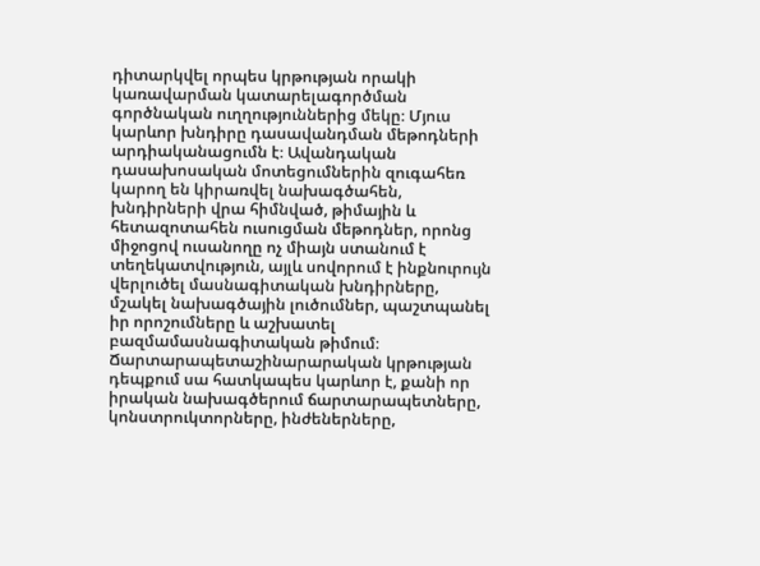դիտարկվել որպես կրթության որակի կառավարման կատարելագործման գործնական ուղղություններից մեկը։ Մյուս կարևոր խնդիրը դասավանդման մեթոդների արդիականացումն է։ Ավանդական դասախոսական մոտեցումներին զուգահեռ կարող են կիրառվել նախագծահեն, խնդիրների վրա հիմնված, թիմային և հետազոտահեն ուսուցման մեթոդներ, որոնց միջոցով ուսանողը ոչ միայն ստանում է տեղեկատվություն, այլև սովորում է ինքնուրույն վերլուծել մասնագիտական խնդիրները, մշակել նախագծային լուծումներ, պաշտպանել իր որոշումները և աշխատել բազմամասնագիտական թիմում։ Ճարտարապետաշինարարական կրթության դեպքում սա հատկապես կարևոր է, քանի որ իրական նախագծերում ճարտարապետները, կոնստրուկտորները, ինժեներները,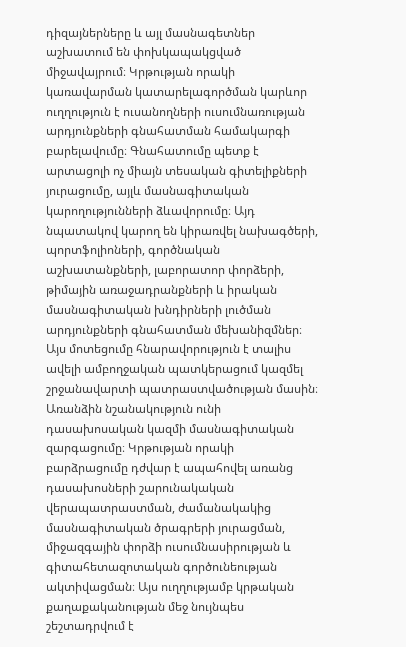դիզայներները և այլ մասնագետներ աշխատում են փոխկապակցված միջավայրում։ Կրթության որակի կառավարման կատարելագործման կարևոր ուղղություն է ուսանողների ուսումնառության արդյունքների գնահատման համակարգի բարելավումը։ Գնահատումը պետք է արտացոլի ոչ միայն տեսական գիտելիքների յուրացումը, այլև մասնագիտական կարողությունների ձևավորումը։ Այդ նպատակով կարող են կիրառվել նախագծերի, պորտֆոլիոների, գործնական աշխատանքների, լաբորատոր փորձերի, թիմային առաջադրանքների և իրական մասնագիտական խնդիրների լուծման արդյունքների գնահատման մեխանիզմներ։ Այս մոտեցումը հնարավորություն է տալիս ավելի ամբողջական պատկերացում կազմել շրջանավարտի պատրաստվածության մասին։ Առանձին նշանակություն ունի դասախոսական կազմի մասնագիտական զարգացումը։ Կրթության որակի բարձրացումը դժվար է ապահովել առանց դասախոսների շարունակական վերապատրաստման, ժամանակակից մասնագիտական ծրագրերի յուրացման, միջազգային փորձի ուսումնասիրության և գիտահետազոտական գործունեության ակտիվացման։ Այս ուղղությամբ կրթական քաղաքականության մեջ նույնպես շեշտադրվում է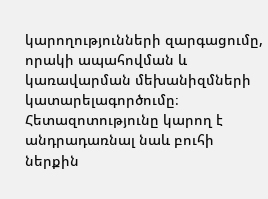կարողությունների զարգացումը, որակի ապահովման և կառավարման մեխանիզմների կատարելագործումը։ Հետազոտությունը կարող է անդրադառնալ նաև բուհի ներքին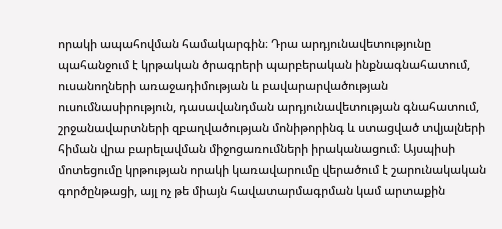որակի ապահովման համակարգին։ Դրա արդյունավետությունը պահանջում է կրթական ծրագրերի պարբերական ինքնագնահատում, ուսանողների առաջադիմության և բավարարվածության ուսումնասիրություն, դասավանդման արդյունավետության գնահատում, շրջանավարտների զբաղվածության մոնիթորինգ և ստացված տվյալների հիման վրա բարելավման միջոցառումների իրականացում։ Այսպիսի մոտեցումը կրթության որակի կառավարումը վերածում է շարունակական գործընթացի, այլ ոչ թե միայն հավատարմագրման կամ արտաքին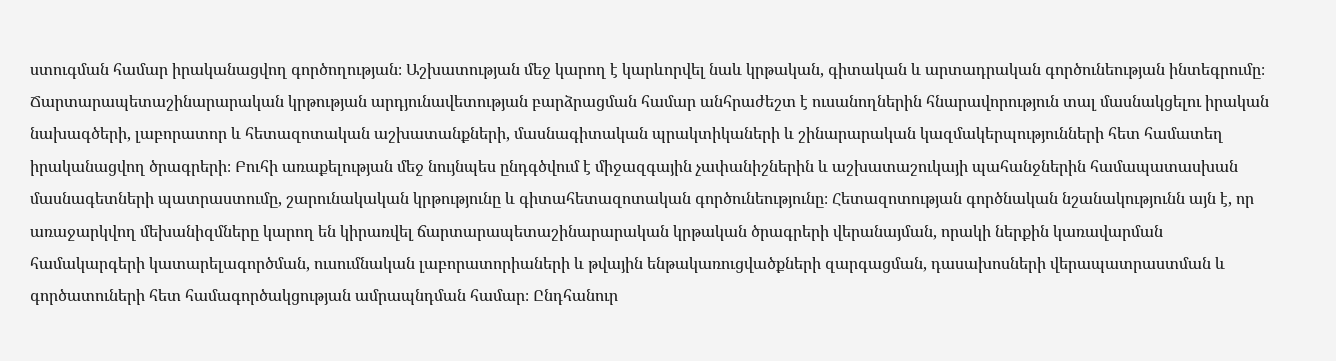ստուգման համար իրականացվող գործողության։ Աշխատության մեջ կարող է կարևորվել նաև կրթական, գիտական և արտադրական գործունեության ինտեգրումը։ Ճարտարապետաշինարարական կրթության արդյունավետության բարձրացման համար անհրաժեշտ է ուսանողներին հնարավորություն տալ մասնակցելու իրական նախագծերի, լաբորատոր և հետազոտական աշխատանքների, մասնագիտական պրակտիկաների և շինարարական կազմակերպությունների հետ համատեղ իրականացվող ծրագրերի։ Բուհի առաքելության մեջ նույնպես ընդգծվում է միջազգային չափանիշներին և աշխատաշուկայի պահանջներին համապատասխան մասնագետների պատրաստումը, շարունակական կրթությունը և գիտահետազոտական գործունեությունը։ Հետազոտության գործնական նշանակությունն այն է, որ առաջարկվող մեխանիզմները կարող են կիրառվել ճարտարապետաշինարարական կրթական ծրագրերի վերանայման, որակի ներքին կառավարման համակարգերի կատարելագործման, ուսումնական լաբորատորիաների և թվային ենթակառուցվածքների զարգացման, դասախոսների վերապատրաստման և գործատուների հետ համագործակցության ամրապնդման համար։ Ընդհանուր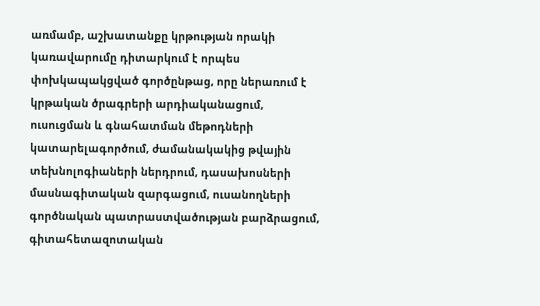առմամբ, աշխատանքը կրթության որակի կառավարումը դիտարկում է որպես փոխկապակցված գործընթաց, որը ներառում է կրթական ծրագրերի արդիականացում, ուսուցման և գնահատման մեթոդների կատարելագործում, ժամանակակից թվային տեխնոլոգիաների ներդրում, դասախոսների մասնագիտական զարգացում, ուսանողների գործնական պատրաստվածության բարձրացում, գիտահետազոտական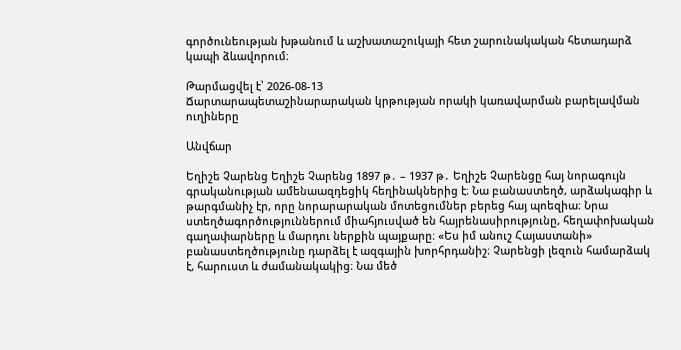գործունեության խթանում և աշխատաշուկայի հետ շարունակական հետադարձ կապի ձևավորում։

Թարմացվել է՝ 2026-08-13
Ճարտարապետաշինարարական կրթության որակի կառավարման բարելավման ուղիները

Անվճար

Եղիշե Չարենց Եղիշե Չարենց 1897 թ․ – 1937 թ․ Եղիշե Չարենցը հայ նորագույն գրականության ամենաազդեցիկ հեղինակներից է։ Նա բանաստեղծ, արձակագիր և թարգմանիչ էր, որը նորարարական մոտեցումներ բերեց հայ պոեզիա։ Նրա ստեղծագործություններում միահյուսված են հայրենասիրությունը, հեղափոխական գաղափարները և մարդու ներքին պայքարը։ «Ես իմ անուշ Հայաստանի» բանաստեղծությունը դարձել է ազգային խորհրդանիշ։ Չարենցի լեզուն համարձակ է, հարուստ և ժամանակակից։ Նա մեծ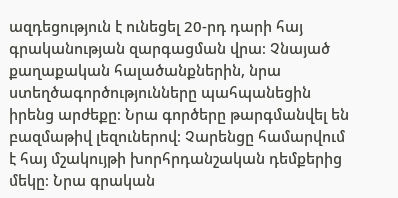ազդեցություն է ունեցել 20-րդ դարի հայ գրականության զարգացման վրա։ Չնայած քաղաքական հալածանքներին, նրա ստեղծագործությունները պահպանեցին իրենց արժեքը։ Նրա գործերը թարգմանվել են բազմաթիվ լեզուներով։ Չարենցը համարվում է հայ մշակույթի խորհրդանշական դեմքերից մեկը։ Նրա գրական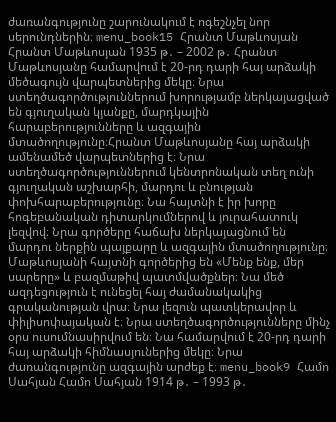ժառանգությունը շարունակում է ոգեշնչել նոր սերունդներին։ menu_book15 Հրանտ Մաթևոսյան Հրանտ Մաթևոսյան 1935 թ․ – 2002 թ․ Հրանտ Մաթևոսյանը համարվում է 20-րդ դարի հայ արձակի մեծագույն վարպետներից մեկը։ Նրա ստեղծագործություններում խորությամբ ներկայացված են գյուղական կյանքը, մարդկային հարաբերությունները և ազգային մտածողությունը։Հրանտ Մաթևոսյանը հայ արձակի ամենամեծ վարպետներից է։ Նրա ստեղծագործություններում կենտրոնական տեղ ունի գյուղական աշխարհի, մարդու և բնության փոխհարաբերությունը։ Նա հայտնի է իր խորը հոգեբանական դիտարկումներով և յուրահատուկ լեզվով։ Նրա գործերը հաճախ ներկայացնում են մարդու ներքին պայքարը և ազգային մտածողությունը։ Մաթևոսյանի հայտնի գործերից են «Մենք ենք, մեր սարերը» և բազմաթիվ պատմվածքներ։ Նա մեծ ազդեցություն է ունեցել հայ ժամանակակից գրականության վրա։ Նրա լեզուն պատկերավոր և փիլիսոփայական է։ Նրա ստեղծագործությունները մինչ օրս ուսումնասիրվում են։ Նա համարվում է 20-րդ դարի հայ արձակի հիմնասյուներից մեկը։ Նրա ժառանգությունը ազգային արժեք է։ menu_book9 Համո Սահյան Համո Սահյան 1914 թ․ – 1993 թ․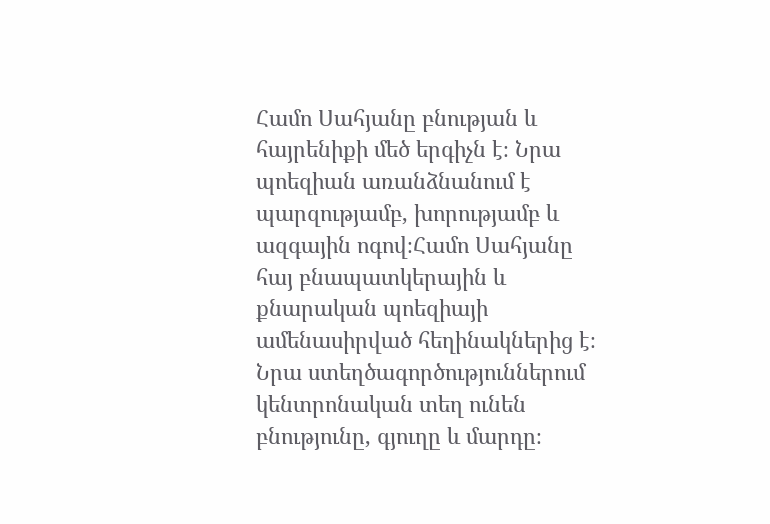Համո Սահյանը բնության և հայրենիքի մեծ երգիչն է։ Նրա պոեզիան առանձնանում է պարզությամբ, խորությամբ և ազգային ոգով։Համո Սահյանը հայ բնապատկերային և քնարական պոեզիայի ամենասիրված հեղինակներից է։ Նրա ստեղծագործություններում կենտրոնական տեղ ունեն բնությունը, գյուղը և մարդը։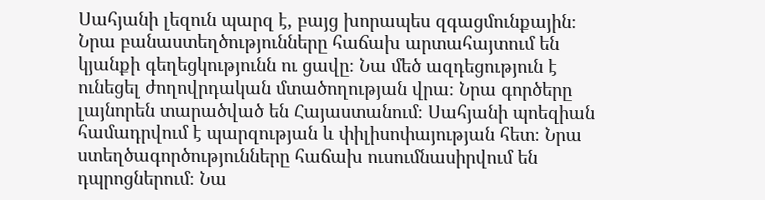Սահյանի լեզուն պարզ է, բայց խորապես զգացմունքային։ Նրա բանաստեղծությունները հաճախ արտահայտում են կյանքի գեղեցկությունն ու ցավը։ Նա մեծ ազդեցություն է ունեցել ժողովրդական մտածողության վրա։ Նրա գործերը լայնորեն տարածված են Հայաստանում։ Սահյանի պոեզիան համադրվում է պարզության և փիլիսոփայության հետ։ Նրա ստեղծագործությունները հաճախ ուսումնասիրվում են դպրոցներում։ Նա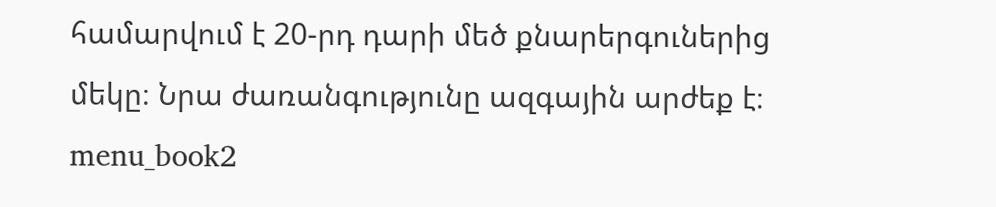համարվում է 20-րդ դարի մեծ քնարերգուներից մեկը։ Նրա ժառանգությունը ազգային արժեք է։ menu_book2